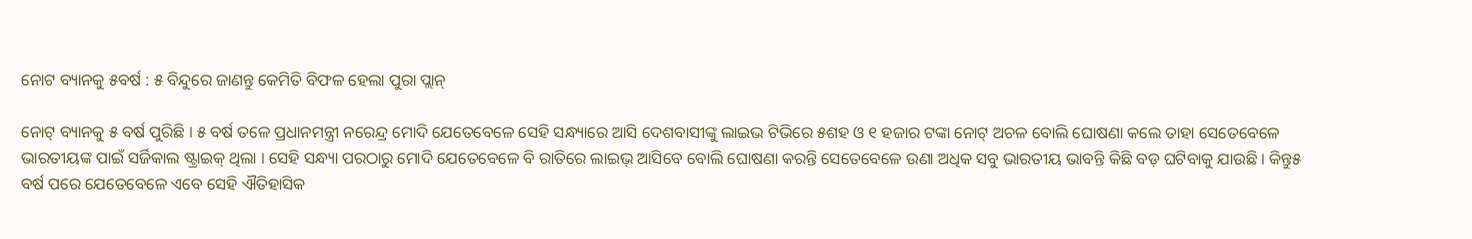ନୋଟ ବ୍ୟାନକୁ ୫ବର୍ଷ : ୫ ବିନ୍ଦୁରେ ଜାଣନ୍ତୁ କେମିତି ବିଫଳ ହେଲା ପୁରା ପ୍ଲାନ୍

ନୋଟ୍ ବ୍ୟାନକୁ ୫ ବର୍ଷ ପୁରିଛି । ୫ ବର୍ଷ ତଳେ ପ୍ରଧାନମନ୍ତ୍ରୀ ନରେନ୍ଦ୍ର ମୋଦି ଯେତେବେଳେ ସେହି ସନ୍ଧ୍ୟାରେ ଆସି ଦେଶବାସୀଙ୍କୁ ଲାଇଭ ଟିଭିରେ ୫ଶହ ଓ ୧ ହଜାର ଟଙ୍କା ନୋଟ୍ ଅଚଳ ବୋଲି ଘୋଷଣା କଲେ ତାହା ସେତେବେଳେ ଭାରତୀୟଙ୍କ ପାଇଁ ସର୍ଜିକାଲ ଷ୍ଟ୍ରାଇକ୍ ଥିଲା । ସେହି ସନ୍ଧ୍ୟା ପରଠାରୁ ମୋଦି ଯେତେବେଳେ ବି ରାତିରେ ଲାଇଭ୍ ଆସିବେ ବୋଲି ଘୋଷଣା କରନ୍ତି ସେତେବେଳେ ଉଣା ଅଧିକ ସବୁ ଭାରତୀୟ ଭାବନ୍ତି କିଛି ବଡ଼ ଘଟିବାକୁ ଯାଉଛି । କିନ୍ତୁ୫ ବର୍ଷ ପରେ ଯେତେବେଳେ ଏବେ ସେହି ଐତିହାସିକ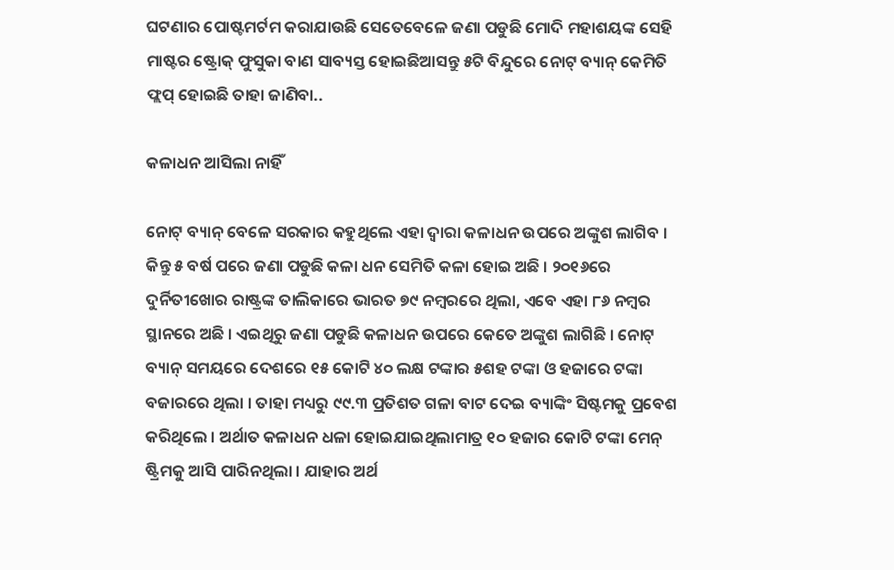ଘଟଣାର ପୋଷ୍ଟମର୍ଟମ କରାଯାଉଛି ସେତେବେଳେ ଜଣା ପଡୁଛି ମୋଦି ମହାଶୟଙ୍କ ସେହି ମାଷ୍ଟର ଷ୍ଟ୍ରୋକ୍ ଫୁସୁକା ବାଣ ସାବ୍ୟସ୍ତ ହୋଇଛିଆସନ୍ତୁ ୫ଟି ବିନ୍ଦୁରେ ନୋଟ୍ ବ୍ୟାନ୍ କେମିତି ଫ୍ଲପ୍ ହୋଇଛି ତାହା ଜାଣିବା..

କଳାଧନ ଆସିଲା ନାହିଁ

ନୋଟ୍ ବ୍ୟାନ୍ ବେଳେ ସରକାର କହୁଥିଲେ ଏହା ଦ୍ୱାରା କଳାଧନ ଉପରେ ଅଙ୍କୁଶ ଲାଗିବ । କିନ୍ତୁ ୫ ବର୍ଷ ପରେ ଜଣା ପଡୁଛି କଳା ଧନ ସେମିତି କଳା ହୋଇ ଅଛି । ୨୦୧୬ରେ ଦୁର୍ନିତୀଖୋର ରାଷ୍ଟ୍ରଙ୍କ ତାଲିକାରେ ଭାରତ ୭୯ ନମ୍ବରରେ ଥିଲା, ଏବେ ଏହା ୮୬ ନମ୍ବର ସ୍ଥାନରେ ଅଛି । ଏଇଥିରୁ ଜଣା ପଡୁଛି କଳାଧନ ଉପରେ କେତେ ଅଙ୍କୁଶ ଲାଗିଛି । ନୋଟ୍ ବ୍ୟାନ୍ ସମୟରେ ଦେଶରେ ୧୫ କୋଟି ୪୦ ଲକ୍ଷ ଟଙ୍କାର ୫ଶହ ଟଙ୍କା ଓ ହଜାରେ ଟଙ୍କା ବଜାରରେ ଥିଲା । ତାହା ମଧ୍ୟରୁ ୯୯.୩ ପ୍ରତିଶତ ଗଳା ବାଟ ଦେଇ ବ୍ୟାଙ୍କିଂ ସିଷ୍ଟମକୁ ପ୍ରବେଶ କରିଥିଲେ । ଅର୍ଥାତ କଳାଧନ ଧଳା ହୋଇଯାଇଥିଲାମାତ୍ର ୧୦ ହଜାର କୋଟି ଟଙ୍କା ମେନ୍ ଷ୍ଟ୍ରିମକୁ ଆସି ପାରିନଥିଲା । ଯାହାର ଅର୍ଥ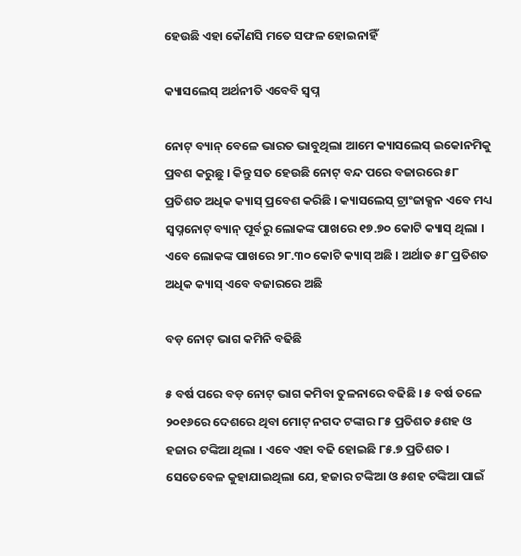ହେଉଛି ଏହା କୌଣସି ମତେ ସଫଳ ହୋଇନାହିଁ

କ୍ୟାସଲେସ୍ ଅର୍ଥନୀତି ଏବେବି ସ୍ୱପ୍ନ

ନୋଟ୍ ବ୍ୟାନ୍ ବେଳେ ଭାରତ ଭାବୁଥିଲା ଆମେ କ୍ୟାସଲେସ୍ ଇକୋନମିକୁ ପ୍ରବଶ କରୁଛୁ । କିନ୍ତୁ ସତ ହେଉଛି ନୋଟ୍ ବନ୍ଦ ପରେ ବଜାରରେ ୫୮ ପ୍ରତିଶତ ଅଧିକ କ୍ୟାସ୍ ପ୍ରବେଶ କରିଛି । କ୍ୟାସଲେସ୍ ଟ୍ରାଂଜାକ୍ସନ ଏବେ ମଧ୍ୟ ସ୍ୱପ୍ନନୋଟ୍ ବ୍ୟାନ୍ ପୂର୍ବରୁ ଲୋକଙ୍କ ପାଖରେ ୧୭.୭୦ କୋଟି କ୍ୟାସ୍ ଥିଲା । ଏବେ ଲୋକଙ୍କ ପାଖରେ ୨୮.୩୦ କୋଟି କ୍ୟାସ୍ ଅଛି । ଅର୍ଥାତ ୫୮ ପ୍ରତିଶତ ଅଧିକ କ୍ୟାସ୍ ଏବେ ବଜାରରେ ଅଛି

ବଡ଼ ନୋଟ୍ ଭାଗ କମିନି ବଢିଛି

୫ ବର୍ଷ ପରେ ବଡ଼ ନୋଟ୍ ଭାଗ କମିବା ତୁଳନାରେ ବଢିଛି । ୫ ବର୍ଷ ତଳେ ୨୦୧୬ରେ ଦେଶରେ ଥିବା ମୋଟ୍ ନଗଦ ଟଙ୍କାର ୮୫ ପ୍ରତିଶତ ୫ଶହ ଓ ହଜାର ଟଙ୍କିଆ ଥିଲା । ଏବେ ଏହା ବଢି ହୋଇଛି ୮୫.୭ ପ୍ରତିଶତ । ସେତେବେଳ କୁହାଯାଇଥିଲା ଯେ, ହଜାର ଟଙ୍କିଆ ଓ ୫ଶହ ଟଙ୍କିଆ ପାଇଁ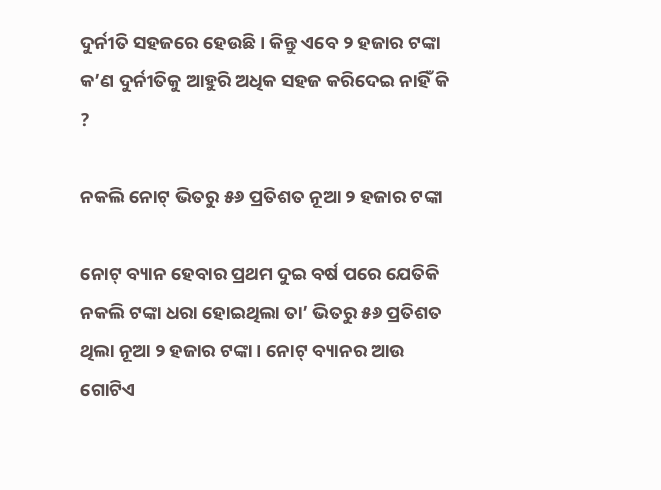ଦୁର୍ନୀତି ସହଜରେ ହେଉଛି । କିନ୍ତୁ ଏବେ ୨ ହଜାର ଟଙ୍କା କ’ଣ ଦୁର୍ନୀତିକୁ ଆହୁରି ଅଧିକ ସହଜ କରିଦେଇ ନାହିଁ କି ?

ନକଲି ନୋଟ୍ ଭିତରୁ ୫୬ ପ୍ରତିଶତ ନୂଆ ୨ ହଜାର ଟଙ୍କା

ନୋଟ୍ ବ୍ୟାନ ହେବାର ପ୍ରଥମ ଦୁଇ ବର୍ଷ ପରେ ଯେତିକି ନକଲି ଟଙ୍କା ଧରା ହୋଇଥିଲା ତା’ ଭିତରୁ ୫୬ ପ୍ରତିଶତ ଥିଲା ନୂଆ ୨ ହଜାର ଟଙ୍କା । ନୋଟ୍ ବ୍ୟାନର ଆଉ ଗୋଟିଏ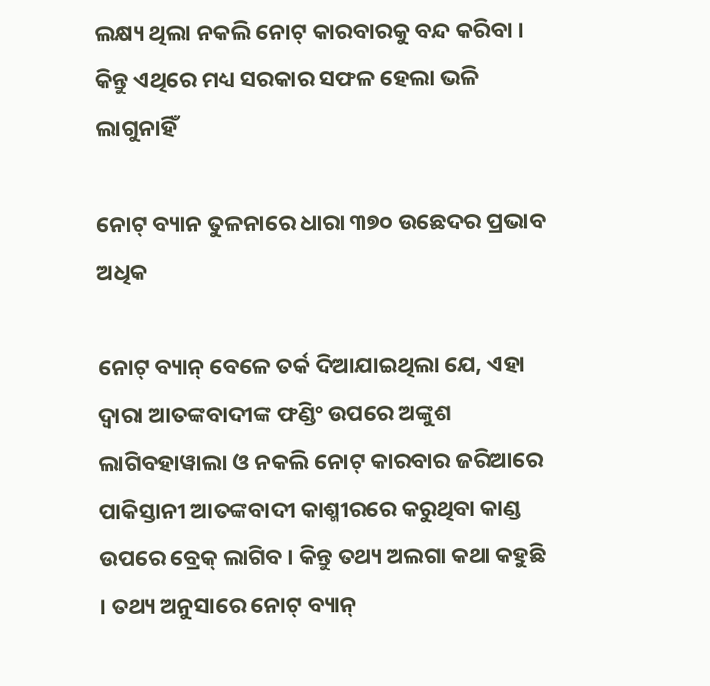ଲକ୍ଷ୍ୟ ଥିଲା ନକଲି ନୋଟ୍ କାରବାରକୁ ବନ୍ଦ କରିବା । କିନ୍ତୁ ଏଥିରେ ମଧ୍ୟ ସରକାର ସଫଳ ହେଲା ଭଳି ଲାଗୁନାହିଁ

ନୋଟ୍ ବ୍ୟାନ ତୁଳନାରେ ଧାରା ୩୭୦ ଉଛେଦର ପ୍ରଭାବ ଅଧିକ

ନୋଟ୍ ବ୍ୟାନ୍ ବେଳେ ତର୍କ ଦିଆଯାଇଥିଲା ଯେ, ଏହା ଦ୍ୱାରା ଆତଙ୍କବାଦୀଙ୍କ ଫଣ୍ଡିଂ ଉପରେ ଅଙ୍କୁଶ ଲାଗିବହାୱାଲା ଓ ନକଲି ନୋଟ୍ କାରବାର ଜରିଆରେ ପାକିସ୍ତାନୀ ଆତଙ୍କବାଦୀ କାଶ୍ମୀରରେ କରୁଥିବା କାଣ୍ଡ ଉପରେ ବ୍ରେକ୍ ଲାଗିବ । କିନ୍ତୁ ତଥ୍ୟ ଅଲଗା କଥା କହୁଛି । ତଥ୍ୟ ଅନୁସାରେ ନୋଟ୍ ବ୍ୟାନ୍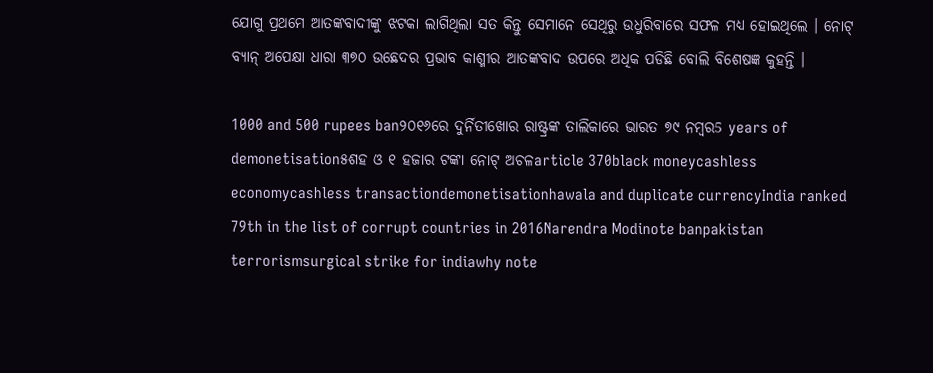ଯୋଗୁ ପ୍ରଥମେ ଆତଙ୍କବାଦୀଙ୍କୁ ଝଟକା ଲାଗିଥିଲା ସତ କିନ୍ତୁ ସେମାନେ ସେଥିରୁ ଉଧୁରିବାରେ ସଫଳ ମଧ୍ୟ ହୋଇଥିଲେ । ନୋଟ୍ ବ୍ୟାନ୍ ଅପେକ୍ଷା ଧାରା ୩୭୦ ଉଛେଦର ପ୍ରଭାବ କାଶ୍ମୀର ଆତଙ୍କବାଦ ଉପରେ ଅଧିକ ପଡିଛି ବୋଲି ବିଶେଷଜ୍ଞ କୁହନ୍ତି ।

1000 and 500 rupees ban୨୦୧୬ରେ ଦୁର୍ନିତୀଖୋର ରାଷ୍ଟ୍ରଙ୍କ ତାଲିକାରେ ଭାରତ ୭୯ ନମ୍ବର5 years of demonetisation୫ଶହ ଓ ୧ ହଜାର ଟଙ୍କା ନୋଟ୍ ଅଚଳarticle 370black moneycashless economycashless transactiondemonetisationhawala and duplicate currencyIndia ranked 79th in the list of corrupt countries in 2016Narendra Modinote banpakistan terrorismsurgical strike for indiawhy note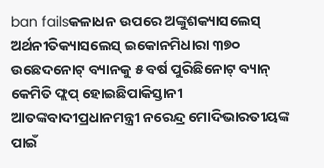ban failsକଳାଧନ ଉପରେ ଅଙ୍କୁଶକ୍ୟାସଲେସ୍ ଅର୍ଥନୀତିକ୍ୟାସଲେସ୍ ଇକୋନମିଧାରା ୩୭୦ ଉଛେଦନୋଟ୍ ବ୍ୟାନକୁ ୫ ବର୍ଷ ପୁରିଛିନୋଟ୍ ବ୍ୟାନ୍ କେମିତି ଫ୍ଲପ୍ ହୋଇଛିପାକିସ୍ତାନୀ ଆତଙ୍କବାଦୀପ୍ରଧାନମନ୍ତ୍ରୀ ନରେନ୍ଦ୍ର ମୋଦିଭାରତୀୟଙ୍କ ପାଇଁ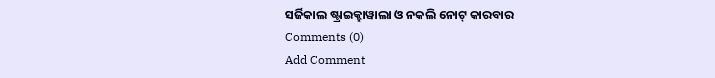ସର୍ଜିକାଲ ଷ୍ଟ୍ରାଇକ୍ହାୱାଲା ଓ ନକଲି ନୋଟ୍ କାରବାର
Comments (0)
Add Comment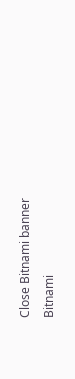Close Bitnami banner
Bitnami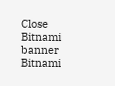Close Bitnami banner
Bitnami